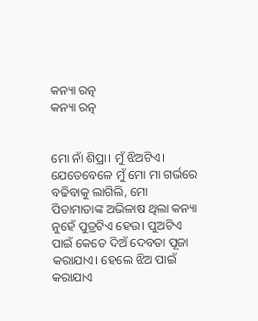କନ୍ୟା ରତ୍ନ
କନ୍ୟା ରତ୍ନ


ମୋ ନାଁ ଶିପ୍ରା। ମୁଁ ଝିଅଟିଏ। ଯେତେବେଳେ ମୁଁ ମୋ ମା ଗର୍ଭରେ ବଢିବାକୁ ଲାଗିଲି, ମୋ ପିତାମାତାଙ୍କ ଅଭିଳାଷ ଥିଲା କନ୍ୟା ନୁହେଁ ପୁତ୍ରଟିଏ ହେଉ। ପୁଅଟିଏ ପାଇଁ କେତେ ଦିଅଁ ଦେବତା ପୂଜା କରାଯାଏ। ହେଲେ ଝିଅ ପାଇଁ କରାଯାଏ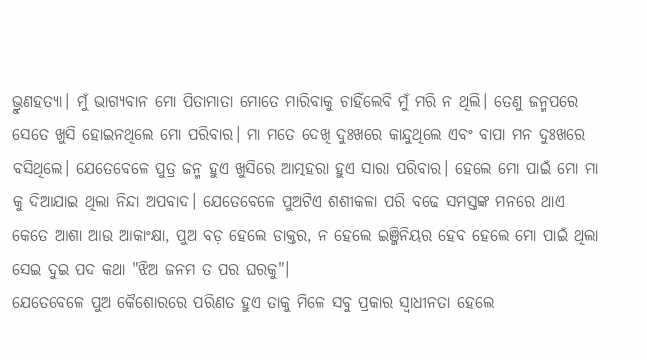ଭ୍ରୁଣହତ୍ୟା। ମୁଁ ଭାଗ୍ୟବାନ ମୋ ପିତାମାତା ମୋତେ ମାରିବାକୁ ଚାହିଁଲେବି ମୁଁ ମରି ନ ଥିଲି। ତେଣୁ ଜନ୍ମପରେ ସେତେ ଖୁସି ହୋଇନଥିଲେ ମୋ ପରିବାର। ମା ମତେ ଦେଖି ଦୁଃଖରେ କାନ୍ଦୁଥିଲେ ଏବଂ ବାପା ମନ ଦୁଃଖରେ ବସିଥିଲେ। ଯେତେବେଳେ ପୁତ୍ର ଜନ୍ମ ହୁଏ ଖୁସିରେ ଆତ୍ମହରା ହୁଏ ସାରା ପରିବାର। ହେଲେ ମୋ ପାଇଁ ମୋ ମା କୁ ଦିଆଯାଇ ଥିଲା ନିନ୍ଦା ଅପବାଦ। ଯେତେବେଳେ ପୁଅଟିଏ ଶଶୀକଳା ପରି ବଢେ ସମସ୍ତଙ୍କ ମନରେ ଥାଏ କେତେ ଆଶା ଆଉ ଆକାଂକ୍ଷା, ପୁଅ ବଡ଼ ହେଲେ ଡାକ୍ତର, ନ ହେଲେ ଇଞ୍ଜିନିୟର ହେବ ହେଲେ ମୋ ପାଇଁ ଥିଲା ସେଇ ଦୁଇ ପଦ କଥା "ଝିଅ ଜନମ ତ ପର ଘରକୁ"।
ଯେତେବେଳେ ପୁଅ କୈଶୋରରେ ପରିଣତ ହୁଏ ତାକୁ ମିଳେ ସବୁ ପ୍ରକାର ସ୍ୱାଧୀନତା ହେଲେ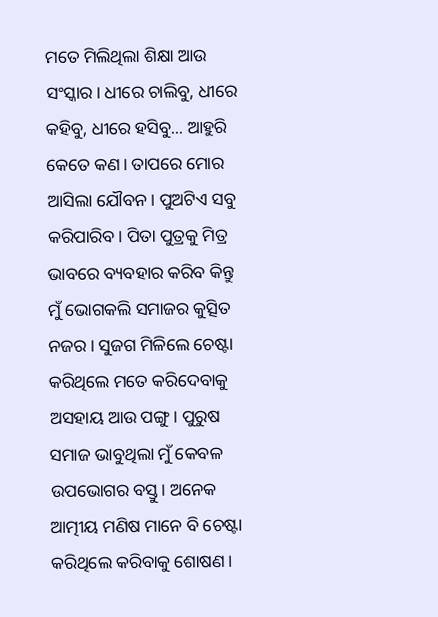ମତେ ମିଲିଥିଲା ଶିକ୍ଷା ଆଉ ସଂସ୍କାର। ଧୀରେ ଚାଲିବୁ, ଧୀରେ କହିବୁ, ଧୀରେ ହସିବୁ... ଆହୁରି କେତେ କଣ। ତାପରେ ମୋର ଆସିଲା ଯୌବନ। ପୁଅଟିଏ ସବୁ କରିପାରିବ। ପିତା ପୁତ୍ରକୁ ମିତ୍ର ଭାବରେ ବ୍ୟବହାର କରିବ କିନ୍ତୁ ମୁଁ ଭୋଗକଲି ସମାଜର କୁତ୍ସିତ ନଜର। ସୁଜଗ ମିଳିଲେ ଚେଷ୍ଟା କରିଥିଲେ ମତେ କରିଦେବାକୁ ଅସହାୟ ଆଉ ପଙ୍ଗୁ। ପୁରୁଷ ସମାଜ ଭାବୁଥିଲା ମୁଁ କେବଳ ଉପଭୋଗର ବସ୍ତୁ। ଅନେକ ଆତ୍ମୀୟ ମଣିଷ ମାନେ ବି ଚେଷ୍ଟା କରିଥିଲେ କରିବାକୁ ଶୋଷଣ।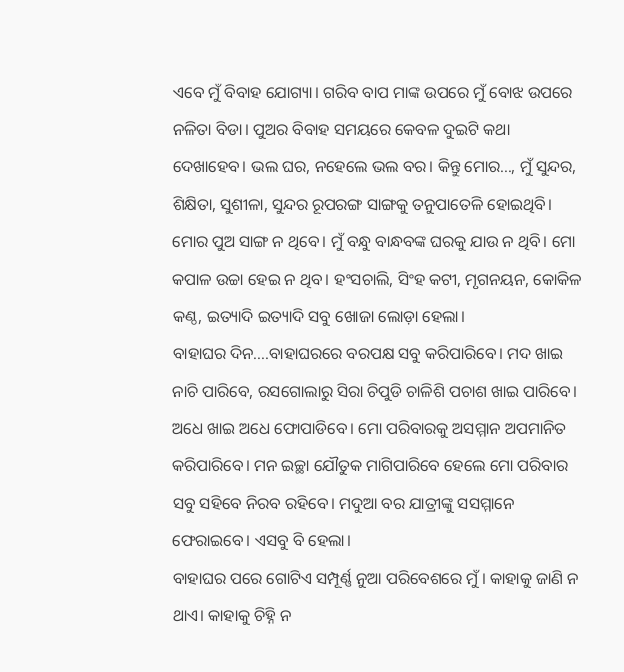ଏବେ ମୁଁ ବିବାହ ଯୋଗ୍ୟା। ଗରିବ ବାପ ମାଙ୍କ ଉପରେ ମୁଁ ବୋଝ ଉପରେ ନଳିତା ବିଡା। ପୁଅର ବିବାହ ସମୟରେ କେବଳ ଦୁଇଟି କଥା ଦେଖାହେବ। ଭଲ ଘର, ନହେଲେ ଭଲ ବର। କିନ୍ତୁ ମୋର..., ମୁଁ ସୁନ୍ଦର, ଶିକ୍ଷିତା, ସୁଶୀଳା, ସୁନ୍ଦର ରୂପରଙ୍ଗ ସାଙ୍ଗକୁ ତନୁପାତେଳି ହୋଇଥିବି। ମୋର ପୁଅ ସାଙ୍ଗ ନ ଥିବେ। ମୁଁ ବନ୍ଧୁ ବାନ୍ଧବଙ୍କ ଘରକୁ ଯାଉ ନ ଥିବି। ମୋ କପାଳ ଉଚ୍ଚା ହେଇ ନ ଥିବ। ହଂସଚାଲି, ସିଂହ କଟୀ, ମୃଗନୟନ, କୋକିଳ କଣ୍ଠ, ଇତ୍ୟାଦି ଇତ୍ୟାଦି ସବୁ ଖୋଜା ଲୋଡ଼ା ହେଲା।
ବାହାଘର ଦିନ....ବାହାଘରରେ ବରପକ୍ଷ ସବୁ କରିପାରିବେ। ମଦ ଖାଇ ନାଚି ପାରିବେ, ରସଗୋଲାରୁ ସିରା ଚିପୁଡି ଚାଳିଶି ପଚାଶ ଖାଇ ପାରିବେ। ଅଧେ ଖାଇ ଅଧେ ଫୋପାଡିବେ। ମୋ ପରିବାରକୁ ଅସମ୍ମାନ ଅପମାନିତ କରିପାରିବେ। ମନ ଇଚ୍ଛା ଯୌତୁକ ମାଗିପାରିବେ ହେଲେ ମୋ ପରିବାର ସବୁ ସହିବେ ନିରବ ରହିବେ। ମଦୁଆ ବର ଯାତ୍ରୀଙ୍କୁ ସସମ୍ମାନେ ଫେରାଇବେ। ଏସବୁ ବି ହେଲା।
ବାହାଘର ପରେ ଗୋଟିଏ ସମ୍ପୂର୍ଣ୍ଣ ନୁଆ ପରିବେଶରେ ମୁଁ। କାହାକୁ ଜାଣି ନ ଥାଏ। କାହାକୁ ଚିହ୍ନି ନ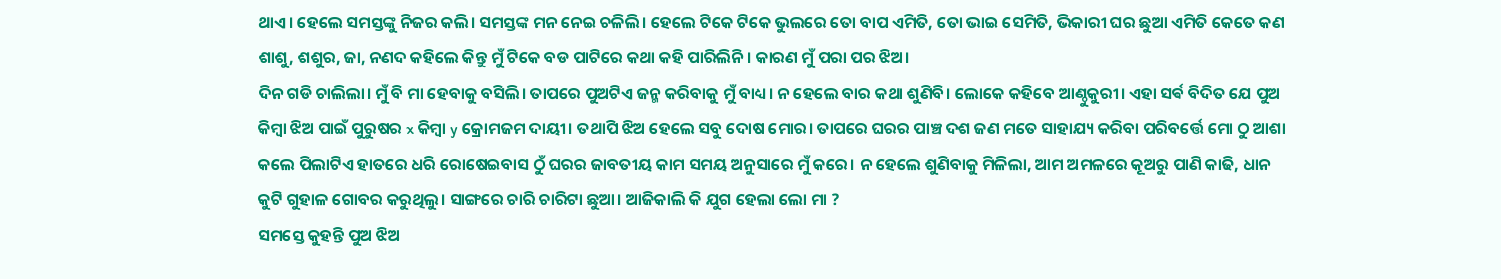ଥାଏ। ହେଲେ ସମସ୍ତଙ୍କୁ ନିଜର କଲି। ସମସ୍ତଙ୍କ ମନ ନେଇ ଚଳିଲି। ହେଲେ ଟିକେ ଟିକେ ଭୁଲରେ ତୋ ବାପ ଏମିତି, ତୋ ଭାଇ ସେମିତି, ଭିକାରୀ ଘର ଛୁଆ ଏମିତି କେତେ କଣ ଶାଶୁ, ଶଶୁର, ଜା, ନଣଦ କହିଲେ କିନ୍ତୁ ମୁଁ ଟିକେ ବଡ ପାଟିରେ କଥା କହି ପାରିଲିନି। କାରଣ ମୁଁ ପରା ପର ଝିଅ।
ଦିନ ଗଡି ଚାଲିଲା। ମୁଁ ବି ମା ହେବାକୁ ବସିଲି। ତାପରେ ପୁଅଟିଏ ଜନ୍ମ କରିବାକୁ ମୁଁ ବାଧ୍ୟ। ନ ହେଲେ ବାର କଥା ଶୁଣିବି। ଲୋକେ କହିବେ ଆଣ୍ଠୁକୁରୀ। ଏହା ସର୍ଵ ବିଦିତ ଯେ ପୁଅ କିମ୍ବା ଝିଅ ପାଇଁ ପୁରୁଷର x କିମ୍ବା y କ୍ରୋମଜମ ଦାୟୀ। ତଥାପି ଝିଅ ହେଲେ ସବୁ ଦୋଷ ମୋର। ତାପରେ ଘରର ପାଞ୍ଚ ଦଶ ଜଣ ମତେ ସାହାଯ୍ୟ କରିବା ପରିବର୍ତ୍ତେ ମୋ ଠୁ ଆଶା କଲେ ପିଲାଟିଏ ହାତରେ ଧରି ରୋଷେଇବାସ ଠୁଁ ଘରର ଜାବତୀୟ କାମ ସମୟ ଅନୁସାରେ ମୁଁ କରେ। ନ ହେଲେ ଶୁଣିବାକୁ ମିଳିଲା, ଆମ ଅମଳରେ କୂଅରୁ ପାଣି କାଢି, ଧାନ କୁଟି ଗୁହାଳ ଗୋବର କରୁଥିଲୁ। ସାଙ୍ଗରେ ଚାରି ଚାରିଟା ଛୁଆ। ଆଜିକାଲି କି ଯୁଗ ହେଲା ଲୋ ମା ?
ସମସ୍ତେ କୁହନ୍ତି ପୁଅ ଝିଅ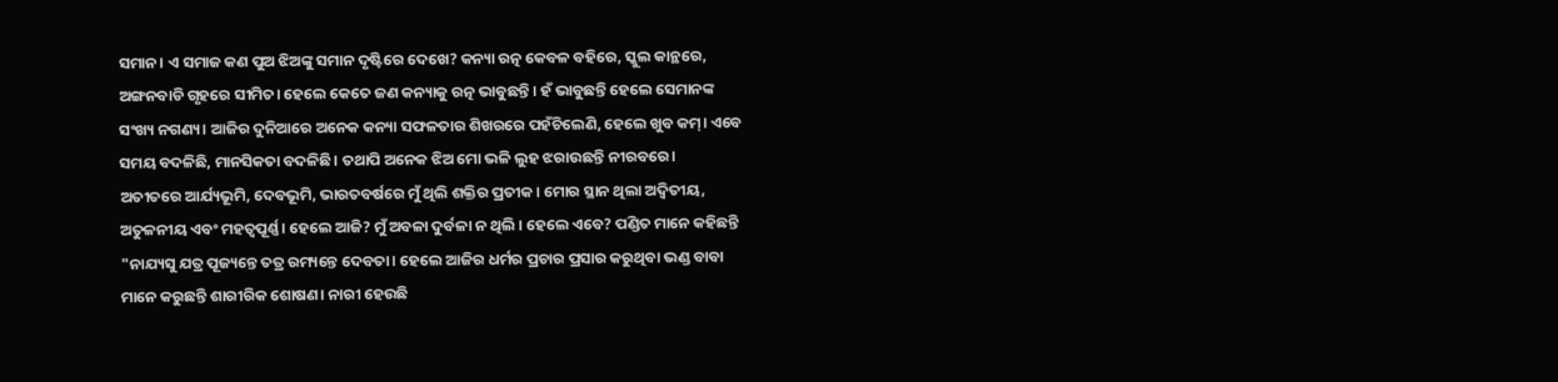ସମାନ। ଏ ସମାଜ କଣ ପୁଅ ଝିଅଙ୍କୁ ସମାନ ଦୃଷ୍ଟିରେ ଦେଖେ? କନ୍ୟା ରତ୍ନ କେବଳ ବହିରେ, ସ୍କୁଲ କାନ୍ଥରେ, ଅଙ୍ଗନବାଡି ଗୃହରେ ସୀମିତ। ହେଲେ କେତେ ଜଣ କନ୍ୟାକୁ ରତ୍ନ ଭାବୁଛନ୍ତି। ହଁ ଭାବୁଛନ୍ତି ହେଲେ ସେମାନଙ୍କ ସଂଖ୍ୟ ନଗଣ୍ୟ। ଆଜିର ଦୁନିଆରେ ଅନେକ କନ୍ୟା ସଫଳତାର ଶିଖରରେ ପହଁଚିଲେଣି, ହେଲେ ଖୁବ କମ୍। ଏବେ ସମୟ ବଦଳିଛି, ମାନସିକତା ବଦଳିଛି। ତଥାପି ଅନେକ ଝିଅ ମୋ ଭଳି ଲୁହ ଝରାଉଛନ୍ତି ନୀରବରେ।
ଅତୀତରେ ଆର୍ଯ୍ୟଭୂମି, ଦେବଭୂମି, ଭାରତବର୍ଷରେ ମୁଁ ଥିଲି ଶକ୍ତିର ପ୍ରତୀକ। ମୋର ସ୍ଥାନ ଥିଲା ଅଦ୍ୱିତୀୟ, ଅତୁଳନୀୟ ଏବଂ ମହତ୍ୱପୂର୍ଣ୍ଣ। ହେଲେ ଆଜି? ମୁଁ ଅବଳା ଦୁର୍ବଳା ନ ଥିଲି । ହେଲେ ଏବେ? ପଣ୍ଡିତ ମାନେ କହିଛନ୍ତି "ନାଯ୍ୟସୁ ଯତ୍ର ପୂଜ୍ୟନ୍ତେ ତତ୍ର ରମ୍ୟନ୍ତେ ଦେବତା। ହେଲେ ଆଜିର ଧର୍ମର ପ୍ରଚାର ପ୍ରସାର କରୁଥିବା ଭଣ୍ଡ ବାବା ମାନେ କରୁଛନ୍ତି ଶାରୀରିକ ଶୋଷଣ। ନାରୀ ହେଉଛି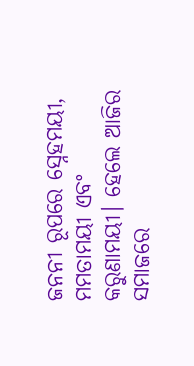ଜନନୀ ରୂପରେ ସ୍ନେହମୟୀ, ମମତାମୟୀ ଏବଂ କରୁଣାମୟୀ। ହେଲେ ଆଜିର ସମାଜରେ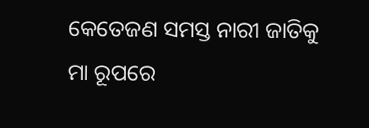କେତେଜଣ ସମସ୍ତ ନାରୀ ଜାତିକୁ ମା ରୂପରେ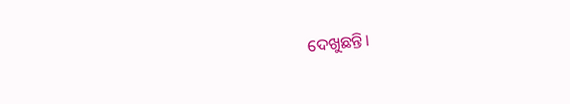ଦେଖୁଛନ୍ତି।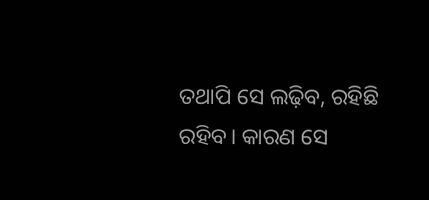ତଥାପି ସେ ଲଢ଼ିବ, ରହିଛି ରହିବ। କାରଣ ସେ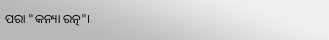ପରା "କନ୍ୟା ରତ୍ନ"।